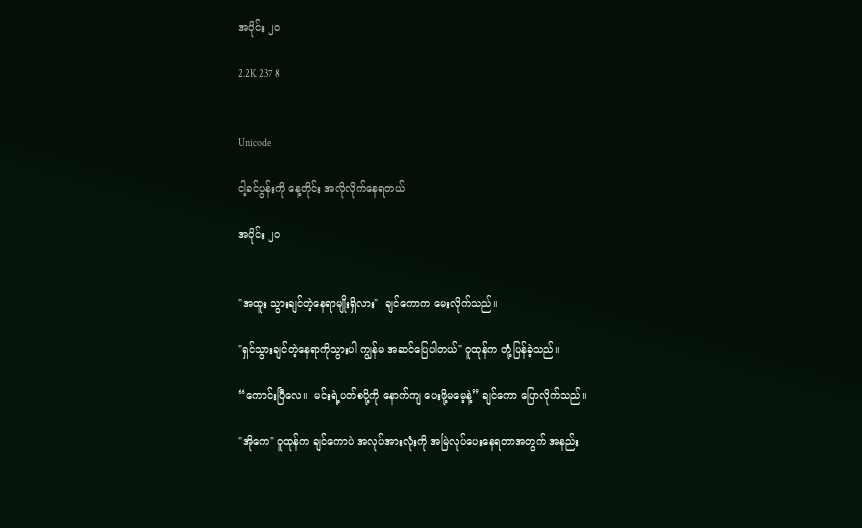အပိုင်း ၂၀

2.2K 237 8


Unicode

ငါ့ခင်ပွန်းကို နေ့တိုင်း အလိုလိုက်နေရတယ်

အပိုင်း ၂၀


"အထူး သွားချင်တဲ့နေရာမျိုးရှိလား"  ချင်ကောက မေးလိုက်သည်။

"ရှင်သွားချင်တဲ့နေရာကိုသွားပါ ကျွန်မ အဆင်ပြေပါတယ်" ဝူထုန်က တုံ့ပြန်ခဲ့သည်။

“ကောင်းပြီလေ။  မင်းရဲ့ပတ်စပို့ကို နောက်ကျ ပေးဖို့မမေ့နဲ့” ချင်ကော ပြောလိုက်သည်။

"အိုကေ" ဝူထုန်က ချင်ကောပဲ အလုပ်အားလုံးကို အမြဲလုပ်ပေးနေရတာအတွက် အနည်း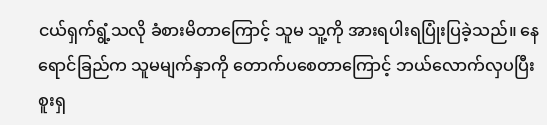ငယ်ရှက်ရွံ့သလို ခံစားမိတာကြောင့် သူမ သူ့ကို အားရပါးရပြုံးပြခဲ့သည်။ နေရောင်ခြည်က သူမမျက်နှာကို တောက်ပစေတာကြောင့် ဘယ်လောက်လှပပြီး စူးရှ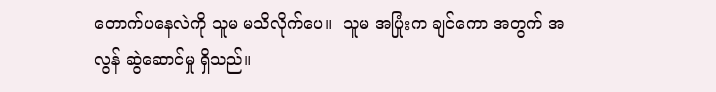တောက်ပနေလဲကို သူမ မသိလိုက်ပေ။  သူမ အပြုံးက ချင်ကော အတွက် အလွန် ဆွဲဆောင်မှု ရှိသည်။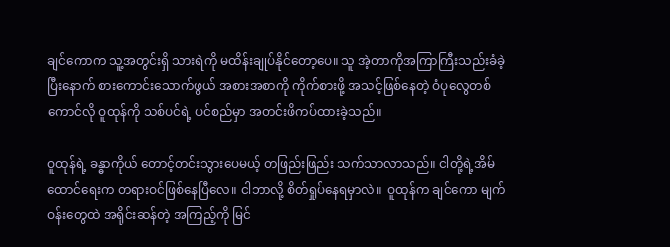ချင်ကောက သူ့အတွင်းရှိ သားရဲကို မထိန်းချုပ်နိုင်တော့ပေ။ သူ အဲ့တာကိုအကြာကြီးသည်းခံခဲ့ပြီးနောက် စားကောင်းသောက်ဖွယ် အစားအစာကို ကိုက်စားဖို့ အသင့်ဖြစ်နေတဲ့ ဝံပုလွေတစ်ကောင်လို ဝူထုန်ကို သစ်ပင်ရဲ့ ပင်စည်မှာ အတင်းဖိကပ်ထားခဲ့သည်။

ဝူထုန်ရဲ့ ခန္ဓာကိုယ် တောင့်တင်းသွားပေမယ့် တဖြည်းဖြည်း သက်သာလာသည်။ ငါတို့ရဲ့အိမ်ထောင်ရေးက တရားဝင်ဖြစ်နေပြီလေ။ ငါဘာလို့ စိတ်ရှုပ်နေရမှာလဲ။  ဝူထုန်က ချင်ကော မျက်ဝန်းတွေထဲ အရိုင်းဆန်တဲ့ အကြည့်ကို မြင်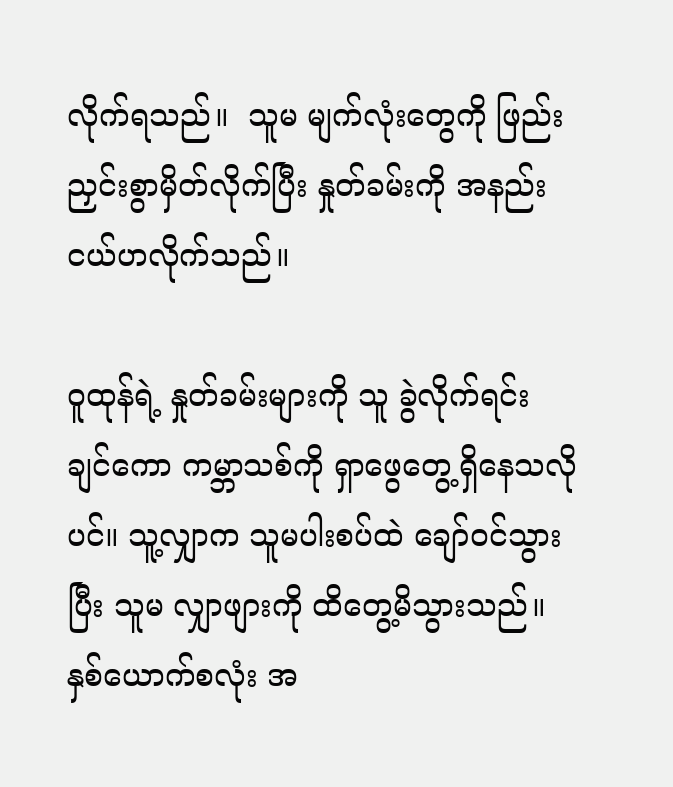လိုက်ရသည်။  သူမ မျက်လုံးတွေကို ဖြည်းညှင်းစွာမှိတ်လိုက်ပြီး နှုတ်ခမ်းကို အနည်းငယ်ဟလိုက်သည်။

ဝူထုန်ရဲ့ နှုတ်ခမ်းများကို သူ ခွဲလိုက်ရင်း ချင်ကော ကမ္ဘာသစ်ကို ရှာဖွေတွေ့ရှိနေသလိုပင်။ သူ့လျှာက သူမပါးစပ်ထဲ ချော်ဝင်သွားပြီး သူမ လျှာဖျားကို ထိတွေ့မိသွားသည်။  နှစ်ယောက်စလုံး အ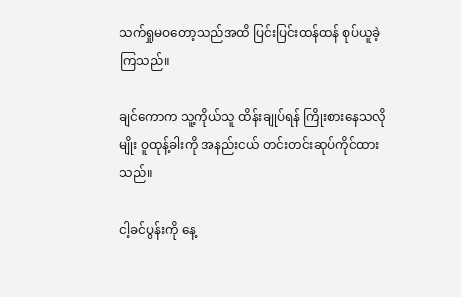သက်ရှုမဝတော့သည်အထိ ပြင်းပြင်းထန်ထန် စုပ်ယူခဲ့ကြသည်။

ချင်ကောက သူ့ကိုယ်သူ ထိန်းချုပ်ရန် ကြိုးစားနေသလိုမျိုး ဝူထုန့်ခါးကို အနည်းငယ် တင်းတင်းဆုပ်ကိုင်ထားသည်။

ငါ့ခင်ပွန်းကို နေ့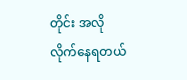တိုင်း အလိုလိုက်နေရတယ်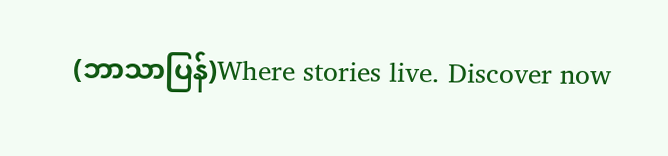(ဘာသာပြန်)Where stories live. Discover now